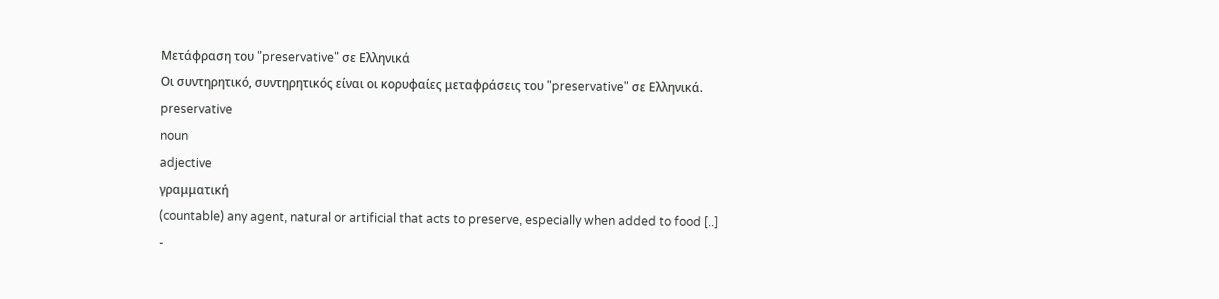Μετάφραση του "preservative" σε Ελληνικά
Οι συντηρητικό, συντηρητικός είναι οι κορυφαίες μεταφράσεις του "preservative" σε Ελληνικά.
preservative
noun
adjective
γραμματική
(countable) any agent, natural or artificial that acts to preserve, especially when added to food [..]
-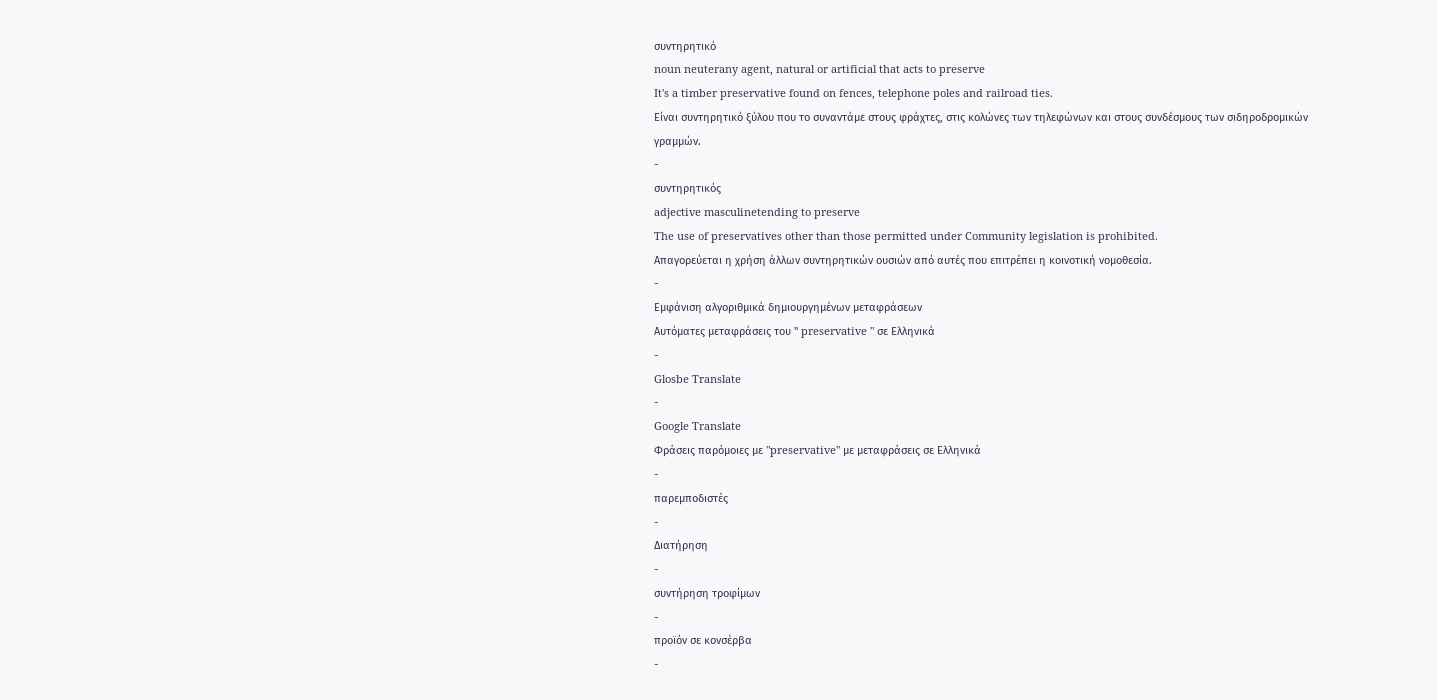συντηρητικό
noun neuterany agent, natural or artificial that acts to preserve
It's a timber preservative found on fences, telephone poles and railroad ties.
Είναι συντηρητικό ξύλου που το συναντάμε στους φράχτες, στις κολώνες των τηλεφώνων και στους συνδέσμους των σιδηροδρομικών γραμμών.
-
συντηρητικός
adjective masculinetending to preserve
The use of preservatives other than those permitted under Community legislation is prohibited.
Απαγορεύεται η χρήση άλλων συντηρητικών ουσιών από αυτές που επιτρέπει η κοινοτική νομοθεσία.
-
Εμφάνιση αλγοριθμικά δημιουργημένων μεταφράσεων
Αυτόματες μεταφράσεις του " preservative " σε Ελληνικά
-
Glosbe Translate
-
Google Translate
Φράσεις παρόμοιες με "preservative" με μεταφράσεις σε Ελληνικά
-
παρεμποδιστές
-
Διατήρηση
-
συντήρηση τροφίμων
-
προϊόν σε κονσέρβα
-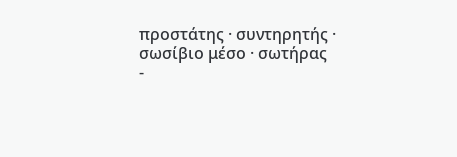προστάτης · συντηρητής · σωσίβιο μέσο · σωτήρας
-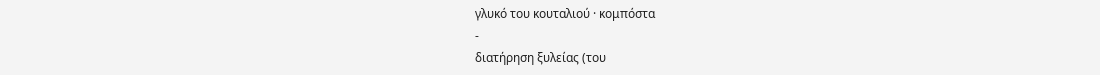γλυκό του κουταλιού · κομπόστα
-
διατήρηση ξυλείας (του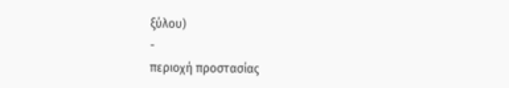ξύλου)
-
περιοχή προστασίας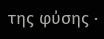της φύσης ·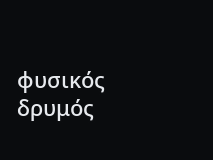φυσικός δρυμός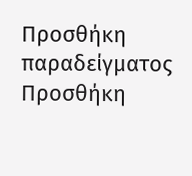Προσθήκη παραδείγματος
Προσθήκη